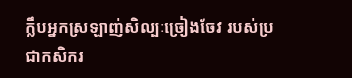ក្លឹបអ្នកស្រឡាញ់សិល្បៈច្រៀងចែវ របស់ប្រជាកសិករ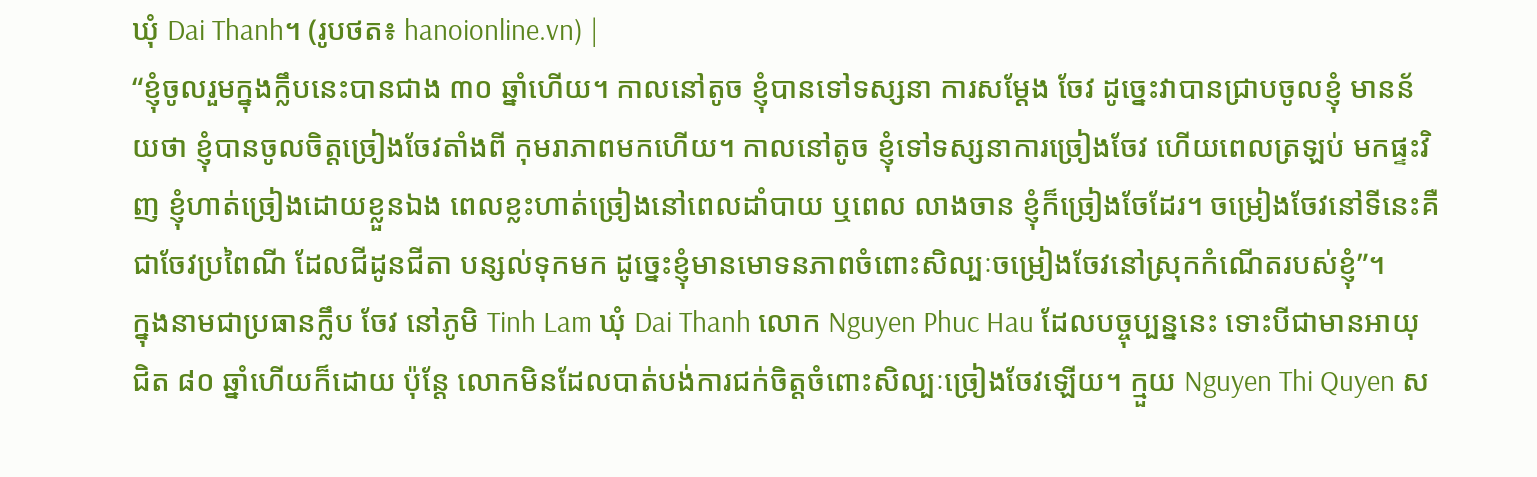ឃុំ Dai Thanh។ (រូបថត៖ hanoionline.vn) |
“ខ្ញុំចូលរួមក្នុងក្លឹបនេះបានជាង ៣០ ឆ្នាំហើយ។ កាលនៅតូច ខ្ញុំបានទៅទស្សនា ការសម្ដែង ចែវ ដូច្នេះវាបានជ្រាបចូលខ្ញុំ មានន័យថា ខ្ញុំបានចូលចិត្តច្រៀងចែវតាំងពី កុមរាភាពមកហើយ។ កាលនៅតូច ខ្ញុំទៅទស្សនាការច្រៀងចែវ ហើយពេលត្រឡប់ មកផ្ទះវិញ ខ្ញុំហាត់ច្រៀងដោយខ្លួនឯង ពេលខ្លះហាត់ច្រៀងនៅពេលដាំបាយ ឬពេល លាងចាន ខ្ញុំក៏ច្រៀងចែដែរ។ ចម្រៀងចែវនៅទីនេះគឺជាចែវប្រពៃណី ដែលជីដូនជីតា បន្សល់ទុកមក ដូច្នេះខ្ញុំមានមោទនភាពចំពោះសិល្បៈចម្រៀងចែវនៅស្រុកកំណើតរបស់ខ្ញុំ”។
ក្នុងនាមជាប្រធានក្លឹប ចែវ នៅភូមិ Tinh Lam ឃុំ Dai Thanh លោក Nguyen Phuc Hau ដែលបច្ចុប្បន្ននេះ ទោះបីជាមានអាយុជិត ៨០ ឆ្នាំហើយក៏ដោយ ប៉ុន្តែ លោកមិនដែលបាត់បង់ការជក់ចិត្តចំពោះសិល្បៈច្រៀងចែវឡើយ។ ក្មួយ Nguyen Thi Quyen ស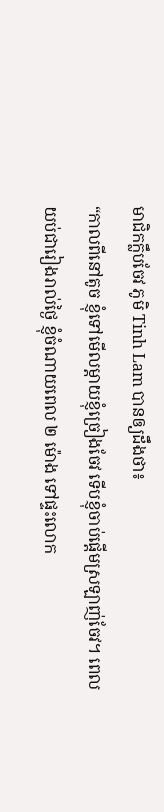មាជិកក្លឹបចែវ ភូមិ Tinh Lam បានឲ្យដឹងថា៖
“កាលពីនៅតូច ខ្ញុំទៅមើលម្ដាយខ្ញុំច្រៀងចែវ ទើបខ្ញុំចាប់ផ្ដើមស្រឡាញ់ចែវ។ ពេលយប់ជារៀងរាល់ថ្ងៃ ខ្ញុំចំណាយពេល ២ ម៉ោង ទៅផ្ទះលោក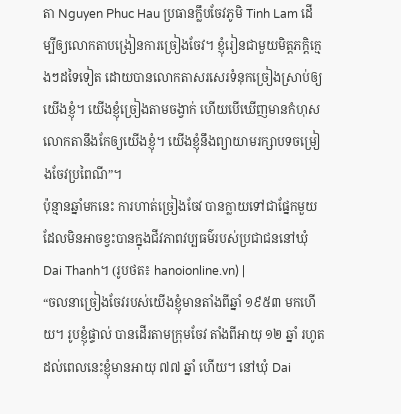តា Nguyen Phuc Hau ប្រធានក្លឹបចែវភូមិ Tinh Lam ដើម្បីឲ្យលោកតាបង្រៀនការច្រៀងចែវ។ ខ្ញុំរៀនជាមួយមិត្តភក្តិក្មេងៗដទៃទៀត ដោយបានលោកតាសរសេរទំនុកច្រៀងស្រាប់ឲ្យយើងខ្ញុំ។ យើងខ្ញុំច្រៀងតាមចង្វាក់ ហើយបើឃើញមានកំហុស លោកតានឹងកែឲ្យយើងខ្ញុំ។ យើងខ្ញុំនឹងព្យាយាមរក្សាបទចម្រៀងចែវប្រពៃណី”។
ប៉ុន្មានឆ្នាំមកនេះ ការហាត់ច្រៀងចែវ បានក្លាយទៅជាផ្នែកមួយដែលមិនអាចខ្វះបានក្នុងជីវភាពវប្បធម៌របស់ប្រជាជននៅឃុំ Dai Thanh។ (រូបថត៖ hanoionline.vn) |
“ចលនាច្រៀងចែវរបស់យើងខ្ញុំមានតាំងពីឆ្នាំ ១៩៥៣ មកហើយ។ រូបខ្ញុំផ្ទាល់ បានដើរតាមក្រុមចែវ តាំងពីអាយុ ១២ ឆ្នាំ រហូតដល់ពេលនេះខ្ញុំមានអាយុ ៧៧ ឆ្នាំ ហើយ។ នៅឃុំ Dai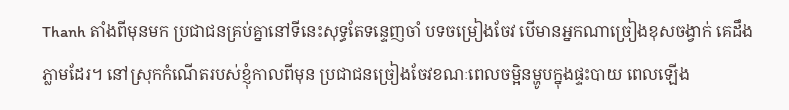Thanh តាំងពីមុនមក ប្រជាជនគ្រប់គ្នានៅទីនេះសុទ្ធតែទន្ទេញចាំ បទចម្រៀងចែវ បើមានអ្នកណាច្រៀងខុសចង្វាក់ គេដឹងភ្លាមដែរ។ នៅស្រុកកំណើតរបស់ខ្ញុំកាលពីមុន ប្រជាជនច្រៀងចែវខណៈពេលចម្អិនម្ហូបក្នុងផ្ទះបាយ ពេលឡើង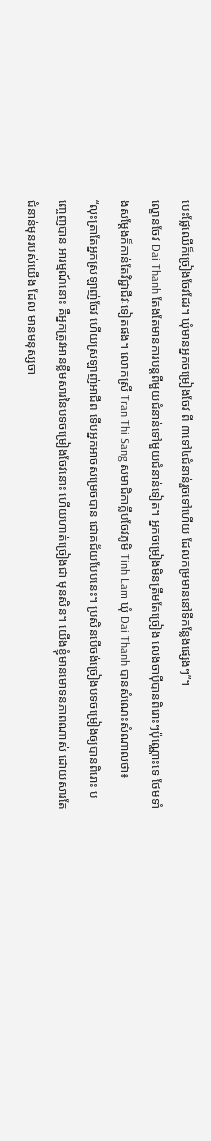បេះផ្លែឈើក៏ច្រៀងចែវដែរ។ ឃុំមានអ្នកចម្រៀងចែវ ពី ៣ទៅ៤ជំនាន់រួចទៅហើយ ដែលកម្រមាននៅទីកន្លែងផ្សេងៗ”។
ល្ខោនចែវ Dai Thanh តែងតែមានការបន្តពីមួយជំនាន់ទៅមួយជំនាន់ទៀត។ អ្នកចម្រៀងមិនត្រឹមតែច្រៀង លេងចាប៉ីបានពិរោះៗប៉ុណ្ណោះទេ ថែមទាំងសម្ដែងក៏កាន់តែវិជ្ជាជីវៈទៀតផង។ លោកស្រី Tran Thi Sang សមាជិកាក្លឹបចែវភូមិ Tinh Lam ឃុំ Dai Thanh បានសំណេះសំណាលថា៖
“លុះត្រាតែអ្នកស្រឡាញ់ចែវ ហើយស្រឡាញ់អាជីព ទើបអ្នកអាចសម្រេចបាន ជោគជ័យបែបនេះ។ ប្រសិនបើចង់ច្រៀងបទចម្រៀងឲ្យបានពិរោះ បញ្ចេញបាន អារម្មណ៍នោះ គឺអ្នកត្រូវអានខ្លឹមសារនៃបទចម្រៀងចែវនោះ ហើយហាត់ច្រៀងជា មុនសិន។ យើងខ្ញុំមានមោទនភាពណាស់ ដោយសារតែជំនាន់មុនរបស់យើង ដែល មានមនុស្សចា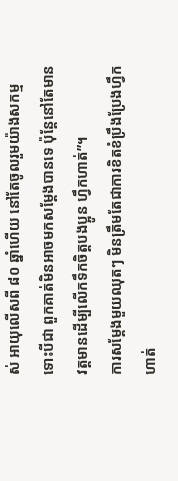ស់ អាយុលើសពី ៨០ ឆ្នាំហើយ នៅតែចូលរួមយ៉ាងសកម្ម ទោះបីជា ពួកគាត់មិនអាចមកសម្តែងបានទេ ប៉ុន្តែនៅតែមានវត្តមានដើម្បីលើកទឹកចិត្តបងប្អូន ហ្វឹកហាត់”។
ការសម្តែងមួយឈុតៗ មិនត្រឹមតែជាការខិតខំប្រឹងប្រែងហ្វឹកហាត់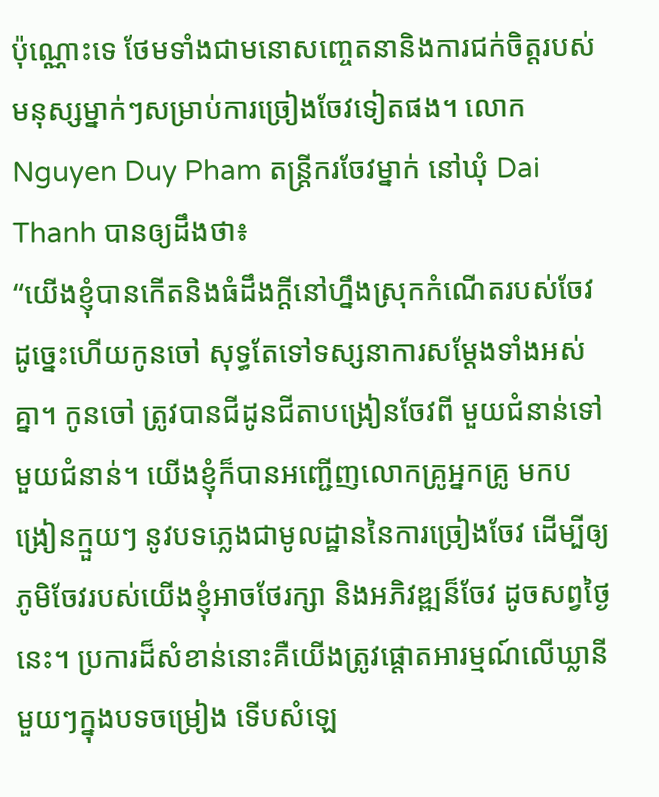ប៉ុណ្ណោះទេ ថែមទាំងជាមនោសញ្ចេតនានិងការជក់ចិត្តរបស់មនុស្សម្នាក់ៗសម្រាប់ការច្រៀងចែវទៀតផង។ លោក Nguyen Duy Pham តន្ត្រីករចែវម្នាក់ នៅឃុំ Dai Thanh បានឲ្យដឹងថា៖
“យើងខ្ញុំបានកើតនិងធំដឹងក្ដីនៅហ្នឹងស្រុកកំណើតរបស់ចែវ ដូច្នេះហើយកូនចៅ សុទ្ធតែទៅទស្សនាការសម្ដែងទាំងអស់គ្នា។ កូនចៅ ត្រូវបានជីដូនជីតាបង្រៀនចែវពី មួយជំនាន់ទៅមួយជំនាន់។ យើងខ្ញុំក៏បានអញ្ជើញលោកគ្រូអ្នកគ្រូ មកបង្រៀនក្មួយៗ នូវបទភ្លេងជាមូលដ្ឋាននៃការច្រៀងចែវ ដើម្បីឲ្យភូមិចែវរបស់យើងខ្ញុំអាចថែរក្សា និងអភិវឌ្ឍន៏ចែវ ដូចសព្វថ្ងៃនេះ។ ប្រការដ៏សំខាន់នោះគឺយើងត្រូវផ្ដោតអារម្មណ៍លើឃ្លានីមួយៗក្នុងបទចម្រៀង ទើបសំឡេ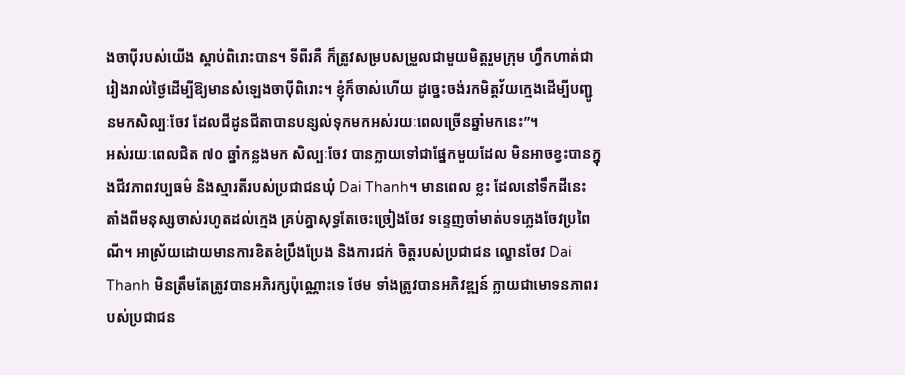ងចាប៉ីរបស់យើង ស្ដាប់ពិរោះបាន។ ទីពីរគឺ ក៏ត្រូវសម្របសម្រួលជាមួយមិត្តរួមក្រុម ហ្វឹកហាត់ជារៀងរាល់ថ្ងៃដើម្បីឱ្យមានសំឡេងចាប៉ីពិរោះ។ ខ្ញុំក៏ចាស់ហើយ ដូច្នេះចង់រកមិត្តវ័យក្មេងដើម្បីបញ្ជូនមកសិល្បៈចែវ ដែលជីដូនជីតាបានបន្សល់ទុកមកអស់រយៈពេលច្រើនឆ្នាំមកនេះ”។
អស់រយៈពេលជិត ៧០ ឆ្នាំកន្លងមក សិល្បៈចែវ បានក្លាយទៅជាផ្នែកមួយដែល មិនអាចខ្វះបានក្នុងជីវភាពវប្បធម៌ និងស្មារតីរបស់ប្រជាជនឃុំ Dai Thanh។ មានពេល ខ្លះ ដែលនៅទឹកដីនេះ តាំងពីមនុស្សចាស់រហូតដល់ក្មេង គ្រប់គ្នាសុទ្ធតែចេះច្រៀងចែវ ទន្ទេញចាំមាត់បទភ្លេងចែវប្រពៃណី។ អាស្រ័យដោយមានការខិតខំប្រឹងប្រែង និងការជក់ ចិត្តរបស់ប្រជាជន ល្ខោនចែវ Dai Thanh មិនត្រឹមតែត្រូវបានអភិរក្សប៉ុណ្ណោះទេ ថែម ទាំងត្រូវបានអភិវឌ្ឍន៍ ក្លាយជាមោទនភាពរបស់ប្រជាជន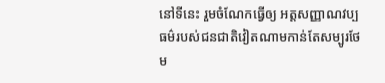នៅទីនេះ រួមចំណែកធ្វើឲ្យ អត្តសញ្ញាណវប្បធម៌របស់ជនជាតិវៀតណាមកាន់តែសម្បូរថែម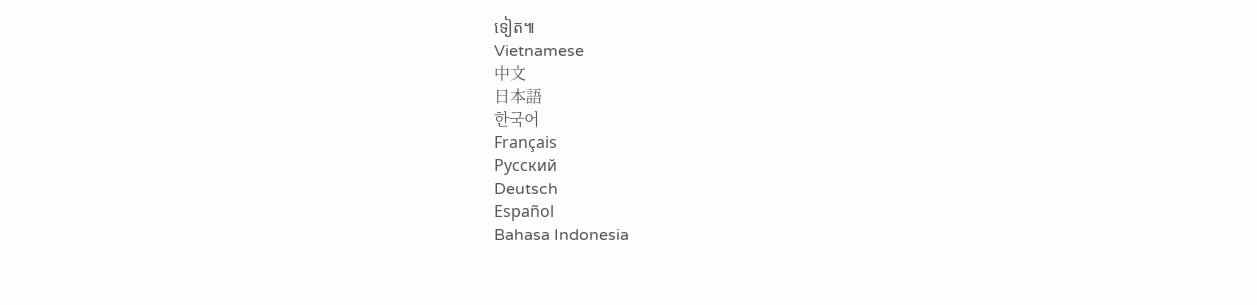ទៀត៕
Vietnamese
中文
日本語
한국어
Français
Русский
Deutsch
Español
Bahasa Indonesia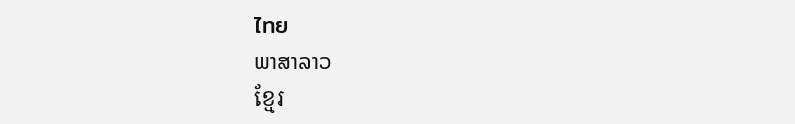ไทย
ພາສາລາວ
ខ្មែរ